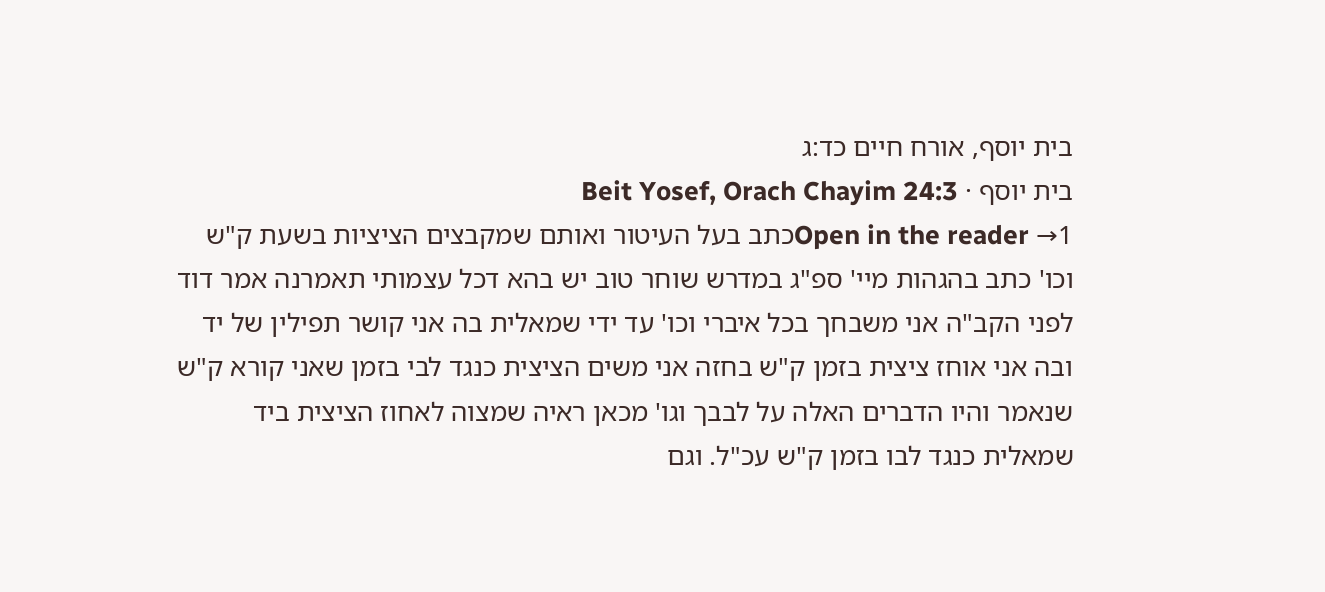בית יוסף, אורח חיים כד:ג
בית יוסף · Beit Yosef, Orach Chayim 24:3
Open in the reader →1כתב בעל העיטור ואותם שמקבצים הציציות בשעת ק"ש וכו' כתב בהגהות מיי' ספ"ג במדרש שוחר טוב יש בהא דכל עצמותי תאמרנה אמר דוד לפני הקב"ה אני משבחך בכל איברי וכו' עד ידי שמאלית בה אני קושר תפילין של יד ובה אני אוחז ציצית בזמן ק"ש בחזה אני משים הציצית כנגד לבי בזמן שאני קורא ק"ש שנאמר והיו הדברים האלה על לבבך וגו' מכאן ראיה שמצוה לאחוז הציצית ביד שמאלית כנגד לבו בזמן ק"ש עכ"ל. וגם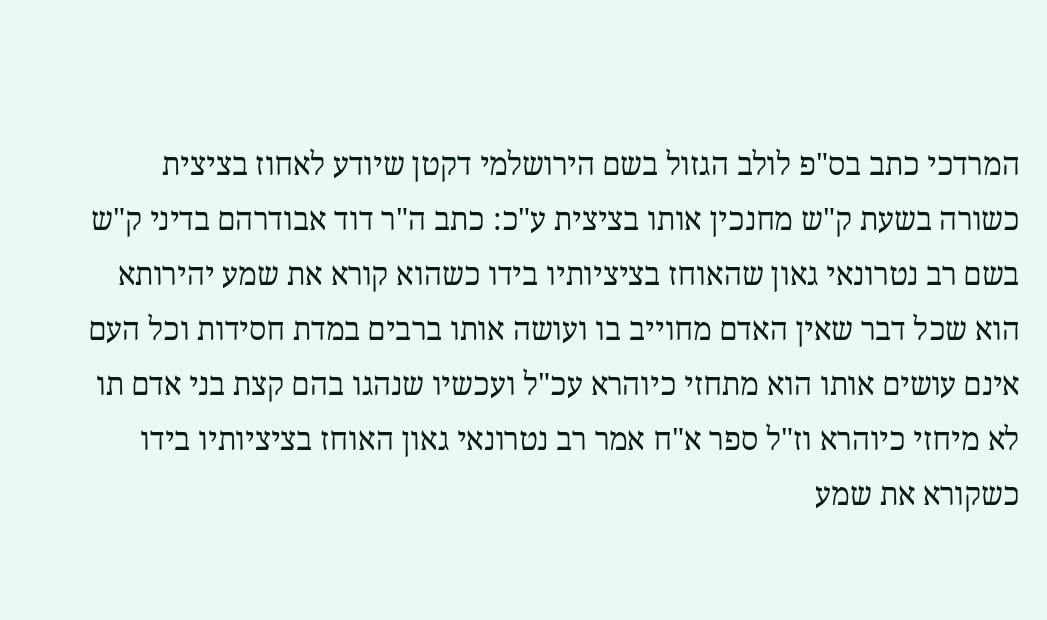המרדכי כתב בס"פ לולב הגזול בשם הירושלמי דקטן שיודע לאחוז בציצית כשורה בשעת ק"ש מחנכין אותו בציצית ע"כ: כתב ה"ר דוד אבודרהם בדיני ק"ש בשם רב נטרונאי גאון שהאוחז בציציותיו בידו כשהוא קורא את שמע יהירותא הוא שכל דבר שאין האדם מחוייב בו ועושה אותו ברבים במדת חסידות וכל העם אינם עושים אותו הוא מתחזי כיוהרא עכ"ל ועכשיו שנהגו בהם קצת בני אדם תו לא מיחזי כיוהרא וז"ל ספר א"ח אמר רב נטרונאי גאון האוחז בציציותיו בידו כשקורא את שמע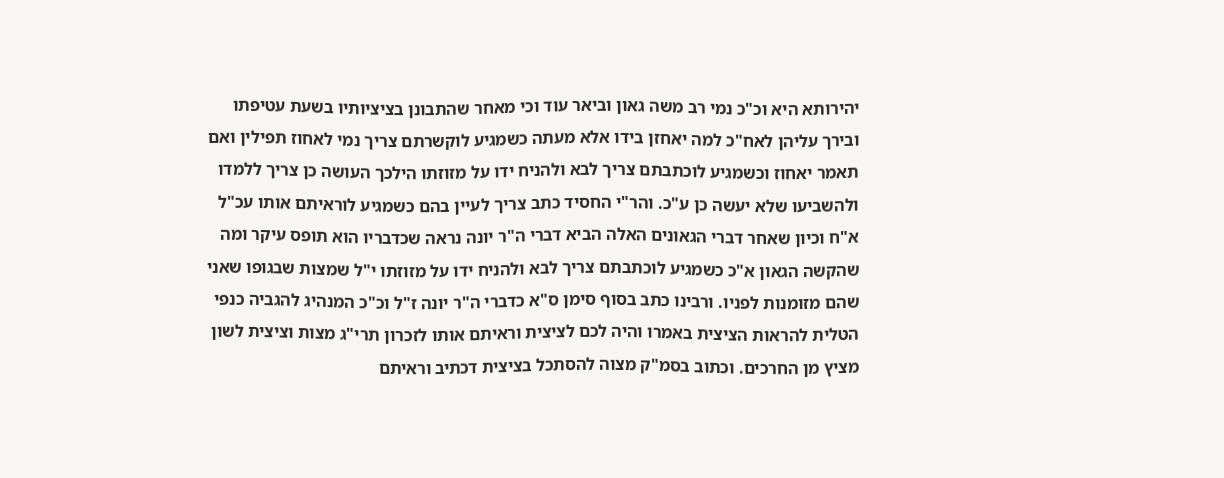יהירותא היא וכ"כ נמי רב משה גאון וביאר עוד וכי מאחר שהתבונן בציציותיו בשעת עטיפתו ובירך עליהן לאח"כ למה יאחזן בידו אלא מעתה כשמגיע לוקשרתם צריך נמי לאחוז תפילין ואם תאמר יאחוז וכשמגיע לוכתבתם צריך לבא ולהניח ידו על מזוזתו הילכך העושה כן צריך ללמדו ולהשביעו שלא יעשה כן ע"כ. והר"י החסיד כתב צריך לעיין בהם כשמגיע לוראיתם אותו עכ"ל א"ח וכיון שאחר דברי הגאונים האלה הביא דברי ה"ר יונה נראה שכדבריו הוא תופס עיקר ומה שהקשה הגאון א"כ כשמגיע לוכתבתם צריך לבא ולהניח ידו על מזוזתו י"ל שמצות שבגופו שאני שהם מזומנות לפניו. ורבינו כתב בסוף סימן ס"א כדברי ה"ר יונה ז"ל וכ"כ המנהיג להגביה כנפי הטלית להראות הציצית באמרו והיה לכם לציצית וראיתם אותו לזכרון תרי"ג מצות וציצית לשון מציץ מן החרכים. וכתוב בסמ"ק מצוה להסתכל בציצית דכתיב וראיתם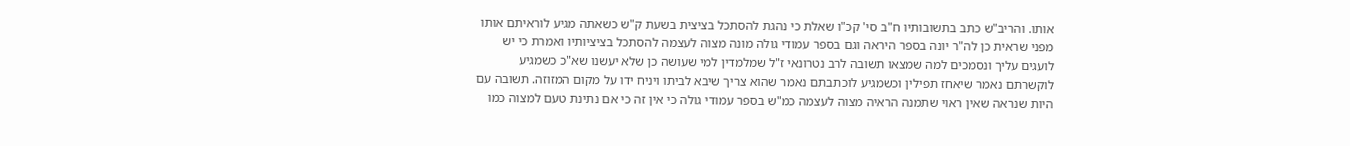אותו. והריב"ש כתב בתשובותיו ח"ב סי' קכ"ו שאלת כי נהגת להסתכל בציצית בשעת ק"ש כשאתה מגיע לוראיתם אותו מפני שראית כן לה"ר יונה בספר היראה וגם בספר עמודי גולה מונה מצוה לעצמה להסתכל בציציותיו ואמרת כי יש לועגים עליך ונסמכים למה שמצאו תשובה לרב נטרונאי ז"ל שמלמדין למי שעושה כן שלא יעשנו שא"כ כשמגיע לוקשרתם נאמר שיאחז תפילין וכשמגיע לוכתבתם נאמר שהוא צריך שיבא לביתו ויניח ידו על מקום המזוזה. תשובה עם היות שנראה שאין ראוי שתמנה הראיה מצוה לעצמה כמ"ש בספר עמודי גולה כי אין זה כי אם נתינת טעם למצוה כמו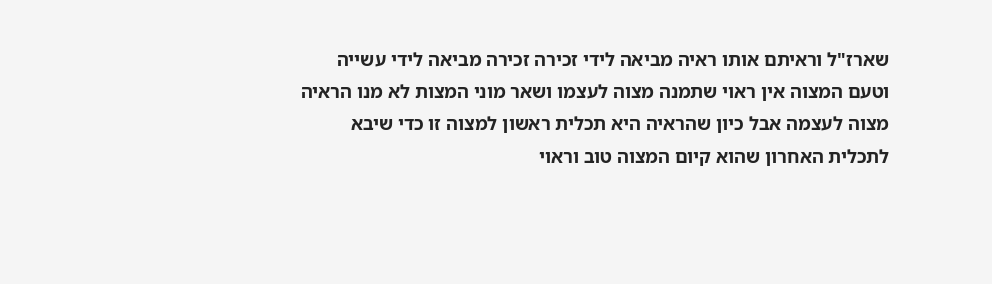שארז"ל וראיתם אותו ראיה מביאה לידי זכירה זכירה מביאה לידי עשייה וטעם המצוה אין ראוי שתמנה מצוה לעצמו ושאר מוני המצות לא מנו הראיה מצוה לעצמה אבל כיון שהראיה היא תכלית ראשון למצוה זו כדי שיבא לתכלית האחרון שהוא קיום המצוה טוב וראוי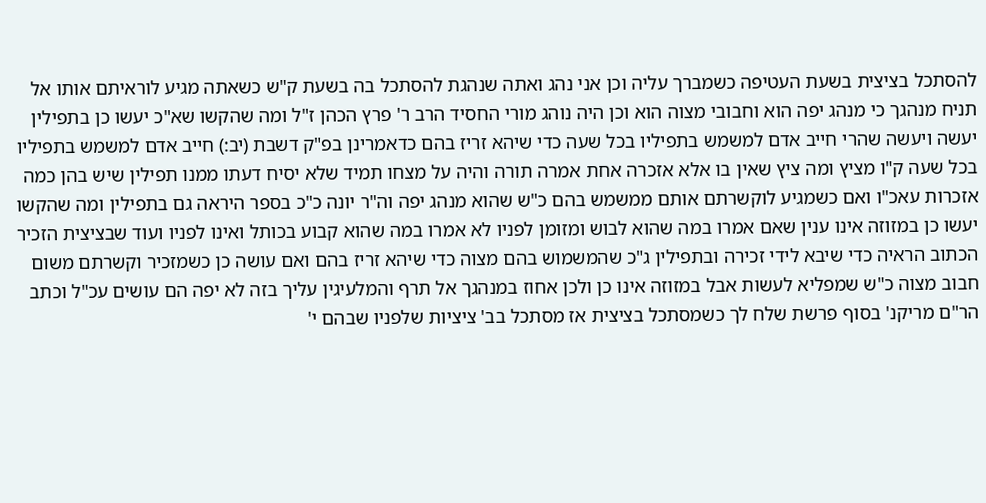להסתכל בציצית בשעת העטיפה כשמברך עליה וכן אני נהג ואתה שנהגת להסתכל בה בשעת ק"ש כשאתה מגיע לוראיתם אותו אל תניח מנהגך כי מנהג יפה הוא וחבובי מצוה הוא וכן היה נוהג מורי החסיד הרב ר' פרץ הכהן ז"ל ומה שהקשו שא"כ יעשו כן בתפילין יעשה ויעשה שהרי חייב אדם למשמש בתפיליו בכל שעה כדי שיהא זריז בהם כדאמרינן בפ"ק דשבת (יב:) חייב אדם למשמש בתפיליו בכל שעה ק"ו מציץ ומה ציץ שאין בו אלא אזכרה אחת אמרה תורה והיה על מצחו תמיד שלא יסיח דעתו ממנו תפילין שיש בהן כמה אזכרות עאכ"ו ואם כשמגיע לוקשרתם אותם ממשמש בהם כ"ש שהוא מנהג יפה וה"ר יונה כ"כ בספר היראה גם בתפילין ומה שהקשו יעשו כן במזוזה אינו ענין שאם אמרו במה שהוא לבוש ומזומן לפניו לא אמרו במה שהוא קבוע בכותל ואינו לפניו ועוד שבציצית הזכיר הכתוב הראיה כדי שיבא לידי זכירה ובתפילין ג"כ שהמשמוש בהם מצוה כדי שיהא זריז בהם ואם עושה כן כשמזכיר וקשרתם משום חבוב מצוה כ"ש שמפליא לעשות אבל במזוזה אינו כן ולכן אחוז במנהגך אל תרף והמלעיגין עליך בזה לא יפה הם עושים עכ"ל וכתב הר"ם מריקנ' בסוף פרשת שלח לך כשמסתכל בציצית אז מסתכל בב' ציציות שלפניו שבהם י'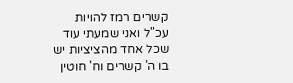קשרים רמז להויות עכ"ל ואני שמעתי עוד שכל אחד מהציציות יש בו ה' קשרים וח' חוטין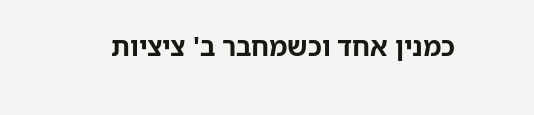כמנין אחד וכשמחבר ב' ציציות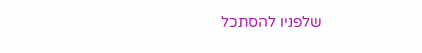שלפניו להסתכל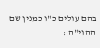בהם עולים כ"ו כמנין שם ההוי"ה :